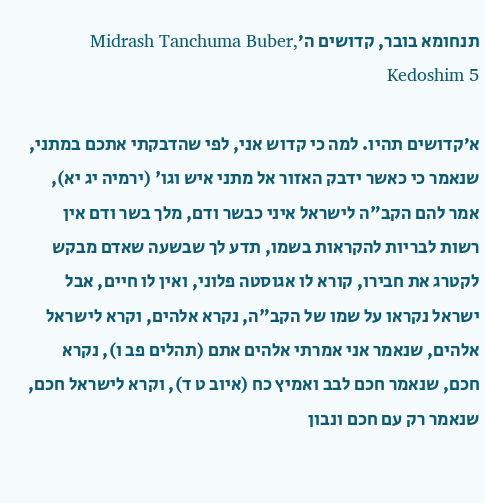תנחומא בובר, קדושים ה׳Midrash Tanchuma Buber, Kedoshim 5

א׳קדושים תהיו. למה כי קדוש אני, לפי שהדבקתי אתכם במתני, שנאמר כי כאשר ידבק האזור אל מתני איש וגו' (ירמיה יג יא), אמר להם הקב"ה לישראל איני כבשר ודם, מלך בשר ודם אין רשות לבריות להקראות בשמו, תדע לך שבשעה שאדם מבקש לקטרג את חבירו, קורא לו אגוסטה פלוני, ואין לו חיים, אבל ישראל נקראו על שמו של הקב"ה, נקרא אלהים, וקרא לישראל אלהים, שנאמר אני אמרתי אלהים אתם (תהלים פב ו), נקרא חכם, שנאמר חכם לבב ואמיץ כח (איוב ט ד), וקרא לישראל חכם, שנאמר רק עם חכם ונבון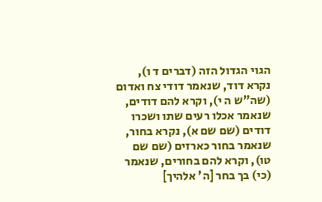הגוי הגדול הזה (דברים ד ו), נקרא דוד, שנאמר דודי צח ואדום (שה"ש ה י), וקרא להם דודים, שנאמר אכלו רעים שתו ושכרו דודים (שם שם א), נקרא בחור, שנאמר בחור כארזים (שם שם טו), וקרא להם בחורים, שנאמר (כי) בך בחר [ה' אלהיך]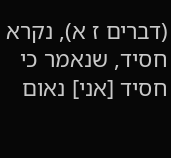(דברים ז א), נקרא חסיד, שנאמר כי חסיד [אני] נאום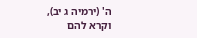ה' (ירמיה ג יב), וקרא להם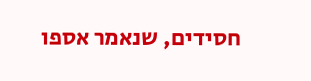חסידים, שנאמר אספו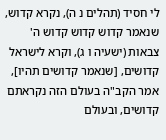לי חסיד (תהלים נ ה), נקרא קדוש, שנאמר קדוש קדוש קדוש ה' צבאות (ישעיה ו ג), וקרא לישראל קדושים, [שנאמר קדושים תהיו], אמר הקב"ה בעולם הזה נקראתם קדושים, ובעולם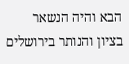הבא והיה הנשאר בציון והנותר בירושלים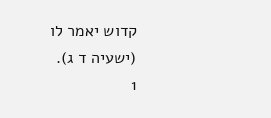קדוש יאמר לו (ישעיה ד ג).
1